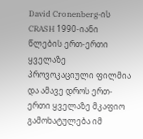David Cronenberg-ის CRASH 1990-იანი წლების ერთ-ერთი ყველაზე პროვოკაციული ფილმია და ამავე დროს ერთ-ერთი ყველაზე მკაფიო გამოხატულება იმ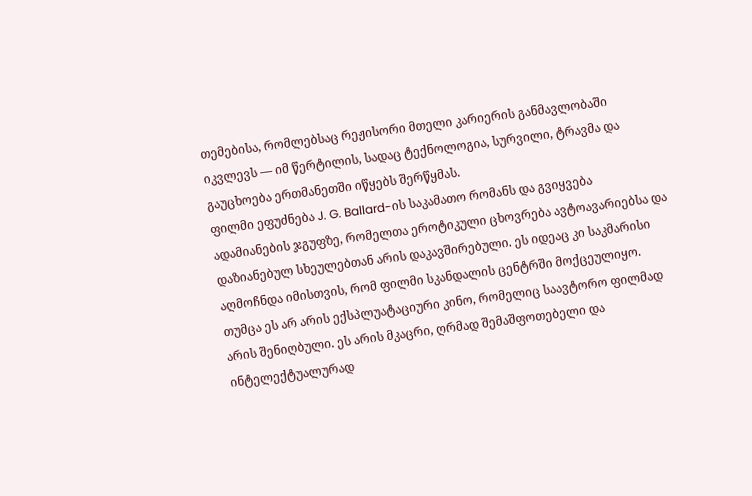თემებისა, რომლებსაც რეჟისორი მთელი კარიერის განმავლობაში იკვლევს — იმ წერტილის, სადაც ტექნოლოგია, სურვილი, ტრავმა და გაუცხოება ერთმანეთში იწყებს შერწყმას.
ფილმი ეფუძნება J. G. Ballard-ის საკამათო რომანს და გვიყვება ადამიანების ჯგუფზე, რომელთა ეროტიკული ცხოვრება ავტოავარიებსა და დაზიანებულ სხეულებთან არის დაკავშირებული. ეს იდეაც კი საკმარისი აღმოჩნდა იმისთვის, რომ ფილმი სკანდალის ცენტრში მოქცეულიყო. თუმცა ეს არ არის ექსპლუატაციური კინო, რომელიც საავტორო ფილმად არის შენიღბული. ეს არის მკაცრი, ღრმად შემაშფოთებელი და ინტელექტუალურად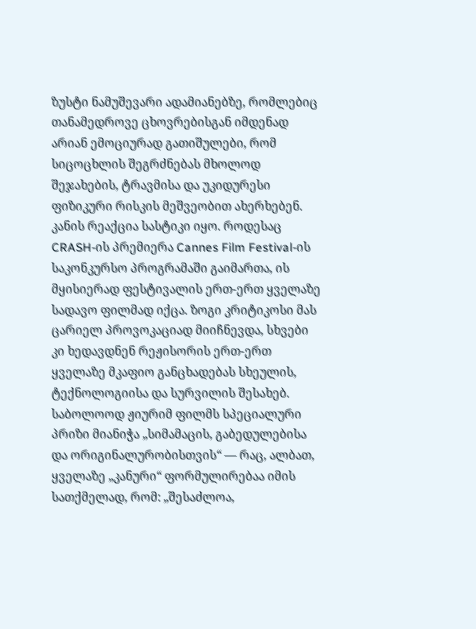ზუსტი ნამუშევარი ადამიანებზე, რომლებიც თანამედროვე ცხოვრებისგან იმდენად არიან ემოციურად გათიშულები, რომ სიცოცხლის შეგრძნებას მხოლოდ შეჯახების, ტრავმისა და უკიდურესი ფიზიკური რისკის მეშვეობით ახერხებენ.
კანის რეაქცია სასტიკი იყო. როდესაც CRASH-ის პრემიერა Cannes Film Festival-ის საკონკურსო პროგრამაში გაიმართა, ის მყისიერად ფესტივალის ერთ-ერთ ყველაზე სადავო ფილმად იქცა. ზოგი კრიტიკოსი მას ცარიელ პროვოკაციად მიიჩნევდა, სხვები კი ხედავდნენ რეჟისორის ერთ-ერთ ყველაზე მკაფიო განცხადებას სხეულის, ტექნოლოგიისა და სურვილის შესახებ. საბოლოოდ ჟიურიმ ფილმს სპეციალური პრიზი მიანიჭა „სიმამაცის, გაბედულებისა და ორიგინალურობისთვის“ — რაც, ალბათ, ყველაზე „კანური“ ფორმულირებაა იმის სათქმელად, რომ: „შესაძლოა,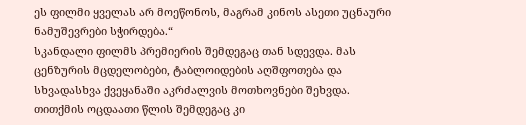ეს ფილმი ყველას არ მოეწონოს, მაგრამ კინოს ასეთი უცნაური ნამუშევრები სჭირდება.“
სკანდალი ფილმს პრემიერის შემდეგაც თან სდევდა. მას ცენზურის მცდელობები, ტაბლოიდების აღშფოთება და სხვადასხვა ქვეყანაში აკრძალვის მოთხოვნები შეხვდა. თითქმის ოცდაათი წლის შემდეგაც კი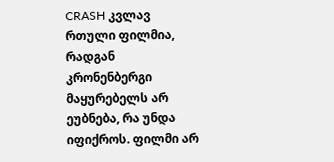CRASH კვლავ რთული ფილმია, რადგან კრონენბერგი მაყურებელს არ ეუბნება, რა უნდა იფიქროს. ფილმი არ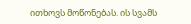ითხოვს მოწონებას. ის სვამს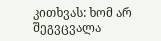კითხვას: ხომ არ შეგვცვალა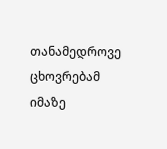თანამედროვე ცხოვრებამ იმაზე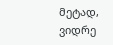მეტად, ვიდრე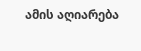ამის აღიარება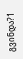გვინდა?1